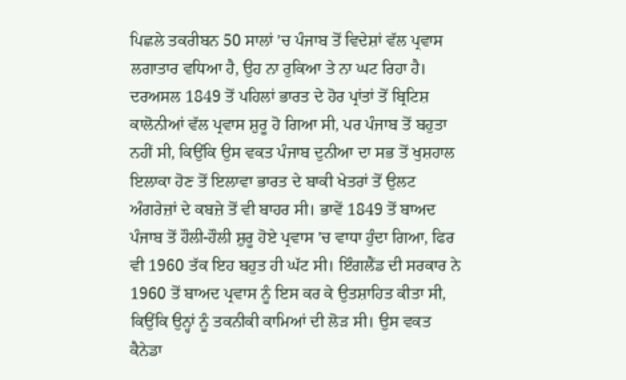ਪਿਛਲੇ ਤਕਰੀਬਨ 50 ਸਾਲਾਂ 'ਚ ਪੰਜਾਬ ਤੋਂ ਵਿਦੇਸ਼ਾਂ ਵੱਲ ਪ੍ਰਵਾਸ ਲਗਾਤਾਰ ਵਧਿਆ ਹੈ, ਉਹ ਨਾ ਰੁਕਿਆ ਤੇ ਨਾ ਘਟ ਰਿਹਾ ਹੈ। ਦਰਅਸਲ 1849 ਤੋਂ ਪਹਿਲਾਂ ਭਾਰਤ ਦੇ ਹੋਰ ਪ੍ਰਾਂਤਾਂ ਤੋਂ ਬ੍ਰਿਟਿਸ਼ ਕਾਲੋਨੀਆਂ ਵੱਲ ਪ੍ਰਵਾਸ ਸ਼ੁਰੂ ਹੋ ਗਿਆ ਸੀ, ਪਰ ਪੰਜਾਬ ਤੋਂ ਬਹੁਤਾ ਨਹੀਂ ਸੀ, ਕਿਉਂਕਿ ਉਸ ਵਕਤ ਪੰਜਾਬ ਦੁਨੀਆ ਦਾ ਸਭ ਤੋਂ ਖੁਸ਼ਹਾਲ ਇਲਾਕਾ ਹੋਣ ਤੋਂ ਇਲਾਵਾ ਭਾਰਤ ਦੇ ਬਾਕੀ ਖੇਤਰਾਂ ਤੋਂ ਉਲਟ ਅੰਗਰੇਜ਼ਾਂ ਦੇ ਕਬਜ਼ੇ ਤੋਂ ਵੀ ਬਾਹਰ ਸੀ। ਭਾਵੇਂ 1849 ਤੋਂ ਬਾਅਦ ਪੰਜਾਬ ਤੋਂ ਹੌਲੀ-ਹੌਲੀ ਸ਼ੁਰੂ ਹੋਏ ਪ੍ਰਵਾਸ 'ਚ ਵਾਧਾ ਹੁੰਦਾ ਗਿਆ, ਫਿਰ ਵੀ 1960 ਤੱਕ ਇਹ ਬਹੁਤ ਹੀ ਘੱਟ ਸੀ। ਇੰਗਲੈਂਡ ਦੀ ਸਰਕਾਰ ਨੇ 1960 ਤੋਂ ਬਾਅਦ ਪ੍ਰਵਾਸ ਨੂੰ ਇਸ ਕਰ ਕੇ ਉਤਸ਼ਾਹਿਤ ਕੀਤਾ ਸੀ, ਕਿਉਂਕਿ ਉਨ੍ਹਾਂ ਨੂੰ ਤਕਨੀਕੀ ਕਾਮਿਆਂ ਦੀ ਲੋੜ ਸੀ। ਉਸ ਵਕਤ ਕੈਨੇਡਾ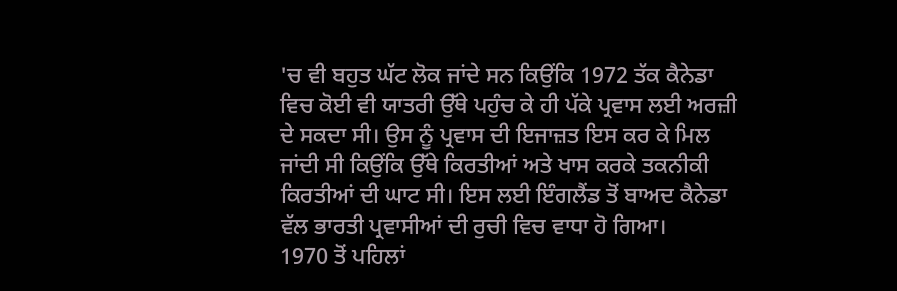'ਚ ਵੀ ਬਹੁਤ ਘੱਟ ਲੋਕ ਜਾਂਦੇ ਸਨ ਕਿਉਂਕਿ 1972 ਤੱਕ ਕੈਨੇਡਾ ਵਿਚ ਕੋਈ ਵੀ ਯਾਤਰੀ ਉੱਥੇ ਪਹੁੰਚ ਕੇ ਹੀ ਪੱਕੇ ਪ੍ਰਵਾਸ ਲਈ ਅਰਜ਼ੀ ਦੇ ਸਕਦਾ ਸੀ। ਉਸ ਨੂੰ ਪ੍ਰਵਾਸ ਦੀ ਇਜਾਜ਼ਤ ਇਸ ਕਰ ਕੇ ਮਿਲ ਜਾਂਦੀ ਸੀ ਕਿਉਂਕਿ ਉੱਥੇ ਕਿਰਤੀਆਂ ਅਤੇ ਖਾਸ ਕਰਕੇ ਤਕਨੀਕੀ ਕਿਰਤੀਆਂ ਦੀ ਘਾਟ ਸੀ। ਇਸ ਲਈ ਇੰਗਲੈਂਡ ਤੋਂ ਬਾਅਦ ਕੈਨੇਡਾ ਵੱਲ ਭਾਰਤੀ ਪ੍ਰਵਾਸੀਆਂ ਦੀ ਰੁਚੀ ਵਿਚ ਵਾਧਾ ਹੋ ਗਿਆ।
1970 ਤੋਂ ਪਹਿਲਾਂ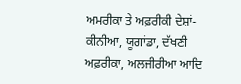ਅਮਰੀਕਾ ਤੇ ਅਫ਼ਰੀਕੀ ਦੇਸ਼ਾਂ-ਕੀਨੀਆ, ਯੂਗਾਂਡਾ, ਦੱਖਣੀ ਅਫ਼ਰੀਕਾ, ਅਲਜੀਰੀਆ ਆਦਿ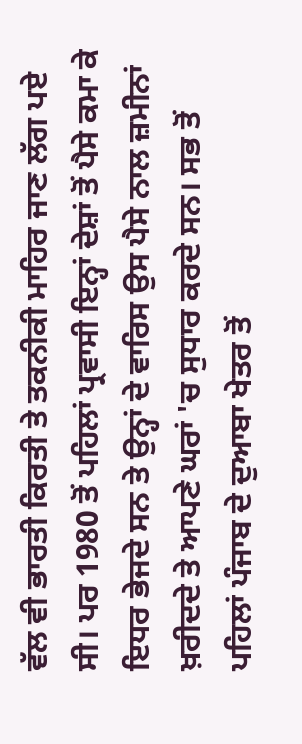ਵੱਲ ਵੀ ਭਾਰਤੀ ਕਿਰਤੀ ਤੇ ਤਕਨੀਕੀ ਮਾਹਿਰ ਜਾਣ ਲੱਗ ਪਏ ਸੀ। ਪਰ 1980 ਤੋਂ ਪਹਿਲਾਂ ਪ੍ਰਵਾਸੀ ਇਨ੍ਹਾਂ ਦੇਸ਼ਾਂ ਤੋਂ ਪੈਸੇ ਕਮਾ ਕੇ ਇਧਰ ਭੇਜਦੇ ਸਨ ਤੇ ਉਨ੍ਹਾਂ ਦੇ ਵਾਰਿਸ ਉਸ ਪੈਸੇ ਨਾਲ ਜ਼ਮੀਨਾਂ ਖ਼ਰੀਦਦੇ ਤੇ ਆਪਣੇ ਘਰਾਂ 'ਚ ਸੁਧਾਰ ਕਰਦੇ ਸਨ। ਸਭ ਤੋਂ ਪਹਿਲਾਂ ਪੰਜਾਬ ਦੇ ਦੁਆਬਾ ਖੇਤਰ ਤੋਂ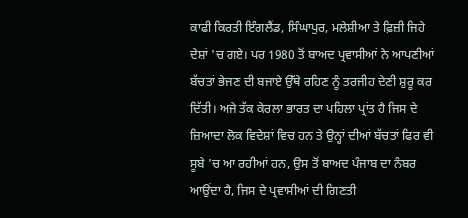ਕਾਫੀ ਕਿਰਤੀ ਇੰਗਲੈਂਡ, ਸਿੰਘਾਪੁਰ, ਮਲੇਸ਼ੀਆ ਤੇ ਫ਼ਿਜ਼ੀ ਜਿਹੇ ਦੇਸ਼ਾਂ 'ਚ ਗਏ। ਪਰ 1980 ਤੋਂ ਬਾਅਦ ਪ੍ਰਵਾਸੀਆਂ ਨੇ ਆਪਣੀਆਂ ਬੱਚਤਾਂ ਭੇਜਣ ਦੀ ਬਜਾਏ ਉੱਥੇ ਰਹਿਣ ਨੂੰ ਤਰਜੀਹ ਦੇਣੀ ਸ਼ੁਰੂ ਕਰ ਦਿੱਤੀ। ਅਜੇ ਤੱਕ ਕੇਰਲਾ ਭਾਰਤ ਦਾ ਪਹਿਲਾ ਪ੍ਰਾਂਤ ਹੈ ਜਿਸ ਦੇ ਜ਼ਿਆਦਾ ਲੋਕ ਵਿਦੇਸ਼ਾਂ ਵਿਚ ਹਨ ਤੇ ਉਨ੍ਹਾਂ ਦੀਆਂ ਬੱਚਤਾਂ ਫਿਰ ਵੀ ਸੂਬੇ 'ਚ ਆ ਰਹੀਆਂ ਹਨ, ਉਸ ਤੋਂ ਬਾਅਦ ਪੰਜਾਬ ਦਾ ਨੰਬਰ ਆਉਂਦਾ ਹੈ, ਜਿਸ ਦੇ ਪ੍ਰਵਾਸੀਆਂ ਦੀ ਗਿਣਤੀ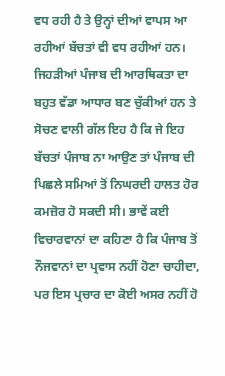ਵਧ ਰਹੀ ਹੈ ਤੇ ਉਨ੍ਹਾਂ ਦੀਆਂ ਵਾਪਸ ਆ ਰਹੀਆਂ ਬੱਚਤਾਂ ਵੀ ਵਧ ਰਹੀਆਂ ਹਨ। ਜਿਹੜੀਆਂ ਪੰਜਾਬ ਦੀ ਆਰਥਿਕਤਾ ਦਾ ਬਹੁਤ ਵੱਡਾ ਆਧਾਰ ਬਣ ਚੁੱਕੀਆਂ ਹਨ ਤੇ ਸੋਚਣ ਵਾਲੀ ਗੱਲ ਇਹ ਹੈ ਕਿ ਜੇ ਇਹ ਬੱਚਤਾਂ ਪੰਜਾਬ ਨਾ ਆਉਣ ਤਾਂ ਪੰਜਾਬ ਦੀ ਪਿਛਲੇ ਸਮਿਆਂ ਤੋਂ ਨਿਘਰਦੀ ਹਾਲਤ ਹੋਰ ਕਮਜ਼ੋਰ ਹੋ ਸਕਦੀ ਸੀ। ਭਾਵੇਂ ਕਈ ਵਿਚਾਰਵਾਨਾਂ ਦਾ ਕਹਿਣਾ ਹੈ ਕਿ ਪੰਜਾਬ ਤੋਂ ਨੌਜਵਾਨਾਂ ਦਾ ਪ੍ਰਵਾਸ ਨਹੀਂ ਹੋਣਾ ਚਾਹੀਦਾ, ਪਰ ਇਸ ਪ੍ਰਚਾਰ ਦਾ ਕੋਈ ਅਸਰ ਨਹੀਂ ਹੋ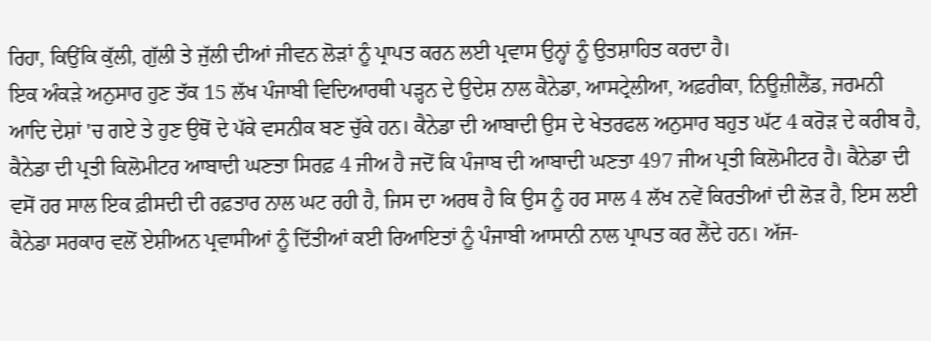ਰਿਹਾ, ਕਿਉਂਕਿ ਕੁੱਲੀ, ਗੁੱਲੀ ਤੇ ਜੁੱਲੀ ਦੀਆਂ ਜੀਵਨ ਲੋੜਾਂ ਨੂੰ ਪ੍ਰਾਪਤ ਕਰਨ ਲਈ ਪ੍ਰਵਾਸ ਉਨ੍ਹਾਂ ਨੂੰ ਉਤਸ਼ਾਹਿਤ ਕਰਦਾ ਹੈ।
ਇਕ ਅੰਕੜੇ ਅਨੁਸਾਰ ਹੁਣ ਤੱਕ 15 ਲੱਖ ਪੰਜਾਬੀ ਵਿਦਿਆਰਥੀ ਪੜ੍ਹਨ ਦੇ ਉਦੇਸ਼ ਨਾਲ ਕੈਨੇਡਾ, ਆਸਟ੍ਰੇਲੀਆ, ਅਫ਼ਰੀਕਾ, ਨਿਊਜ਼ੀਲੈਂਡ, ਜਰਮਨੀ ਆਦਿ ਦੇਸ਼ਾਂ 'ਚ ਗਏ ਤੇ ਹੁਣ ਉਥੋਂ ਦੇ ਪੱਕੇ ਵਸਨੀਕ ਬਣ ਚੁੱਕੇ ਹਨ। ਕੈਨੇਡਾ ਦੀ ਆਬਾਦੀ ਉਸ ਦੇ ਖੇਤਰਫਲ ਅਨੁਸਾਰ ਬਹੁਤ ਘੱਟ 4 ਕਰੋੜ ਦੇ ਕਰੀਬ ਹੈ, ਕੈਨੇਡਾ ਦੀ ਪ੍ਰਤੀ ਕਿਲੋਮੀਟਰ ਆਬਾਦੀ ਘਣਤਾ ਸਿਰਫ਼ 4 ਜੀਅ ਹੈ ਜਦੋਂ ਕਿ ਪੰਜਾਬ ਦੀ ਆਬਾਦੀ ਘਣਤਾ 497 ਜੀਅ ਪ੍ਰਤੀ ਕਿਲੋਮੀਟਰ ਹੈ। ਕੈਨੇਡਾ ਦੀ ਵਸੋਂ ਹਰ ਸਾਲ ਇਕ ਫ਼ੀਸਦੀ ਦੀ ਰਫ਼ਤਾਰ ਨਾਲ ਘਟ ਰਹੀ ਹੈ, ਜਿਸ ਦਾ ਅਰਥ ਹੈ ਕਿ ਉਸ ਨੂੰ ਹਰ ਸਾਲ 4 ਲੱਖ ਨਵੇਂ ਕਿਰਤੀਆਂ ਦੀ ਲੋੜ ਹੈ, ਇਸ ਲਈ ਕੈਨੇਡਾ ਸਰਕਾਰ ਵਲੋਂ ਏਸ਼ੀਅਨ ਪ੍ਰਵਾਸੀਆਂ ਨੂੰ ਦਿੱਤੀਆਂ ਕਈ ਰਿਆਇਤਾਂ ਨੂੰ ਪੰਜਾਬੀ ਆਸਾਨੀ ਨਾਲ ਪ੍ਰਾਪਤ ਕਰ ਲੈਂਦੇ ਹਨ। ਅੱਜ-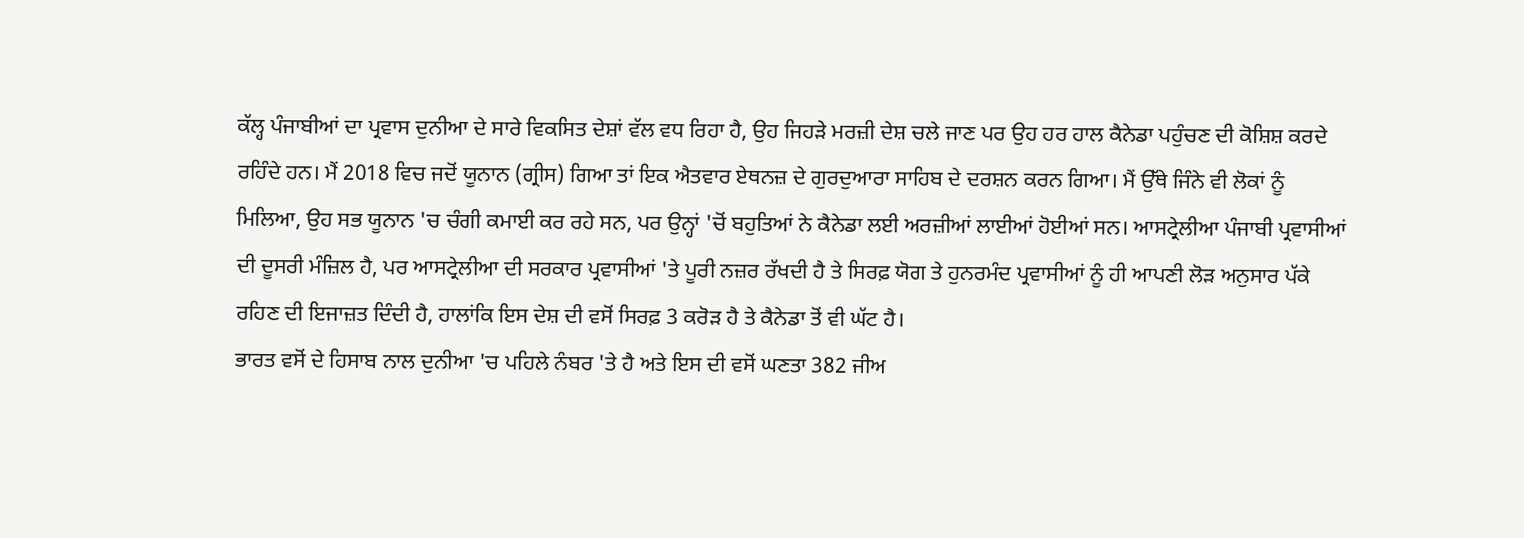ਕੱਲ੍ਹ ਪੰਜਾਬੀਆਂ ਦਾ ਪ੍ਰਵਾਸ ਦੁਨੀਆ ਦੇ ਸਾਰੇ ਵਿਕਸਿਤ ਦੇਸ਼ਾਂ ਵੱਲ ਵਧ ਰਿਹਾ ਹੈ, ਉਹ ਜਿਹੜੇ ਮਰਜ਼ੀ ਦੇਸ਼ ਚਲੇ ਜਾਣ ਪਰ ਉਹ ਹਰ ਹਾਲ ਕੈਨੇਡਾ ਪਹੁੰਚਣ ਦੀ ਕੋਸ਼ਿਸ਼ ਕਰਦੇ ਰਹਿੰਦੇ ਹਨ। ਮੈਂ 2018 ਵਿਚ ਜਦੋਂ ਯੂਨਾਨ (ਗ੍ਰੀਸ) ਗਿਆ ਤਾਂ ਇਕ ਐਤਵਾਰ ਏਥਨਜ਼ ਦੇ ਗੁਰਦੁਆਰਾ ਸਾਹਿਬ ਦੇ ਦਰਸ਼ਨ ਕਰਨ ਗਿਆ। ਮੈਂ ਉੱਥੇ ਜਿੰਨੇ ਵੀ ਲੋਕਾਂ ਨੂੰ ਮਿਲਿਆ, ਉਹ ਸਭ ਯੂਨਾਨ 'ਚ ਚੰਗੀ ਕਮਾਈ ਕਰ ਰਹੇ ਸਨ, ਪਰ ਉਨ੍ਹਾਂ 'ਚੋਂ ਬਹੁਤਿਆਂ ਨੇ ਕੈਨੇਡਾ ਲਈ ਅਰਜ਼ੀਆਂ ਲਾਈਆਂ ਹੋਈਆਂ ਸਨ। ਆਸਟ੍ਰੇਲੀਆ ਪੰਜਾਬੀ ਪ੍ਰਵਾਸੀਆਂ ਦੀ ਦੂਸਰੀ ਮੰਜ਼ਿਲ ਹੈ, ਪਰ ਆਸਟ੍ਰੇਲੀਆ ਦੀ ਸਰਕਾਰ ਪ੍ਰਵਾਸੀਆਂ 'ਤੇ ਪੂਰੀ ਨਜ਼ਰ ਰੱਖਦੀ ਹੈ ਤੇ ਸਿਰਫ਼ ਯੋਗ ਤੇ ਹੁਨਰਮੰਦ ਪ੍ਰਵਾਸੀਆਂ ਨੂੰ ਹੀ ਆਪਣੀ ਲੋੜ ਅਨੁਸਾਰ ਪੱਕੇ ਰਹਿਣ ਦੀ ਇਜਾਜ਼ਤ ਦਿੰਦੀ ਹੈ, ਹਾਲਾਂਕਿ ਇਸ ਦੇਸ਼ ਦੀ ਵਸੋਂ ਸਿਰਫ਼ 3 ਕਰੋੜ ਹੈ ਤੇ ਕੈਨੇਡਾ ਤੋਂ ਵੀ ਘੱਟ ਹੈ।
ਭਾਰਤ ਵਸੋਂ ਦੇ ਹਿਸਾਬ ਨਾਲ ਦੁਨੀਆ 'ਚ ਪਹਿਲੇ ਨੰਬਰ 'ਤੇ ਹੈ ਅਤੇ ਇਸ ਦੀ ਵਸੋਂ ਘਣਤਾ 382 ਜੀਅ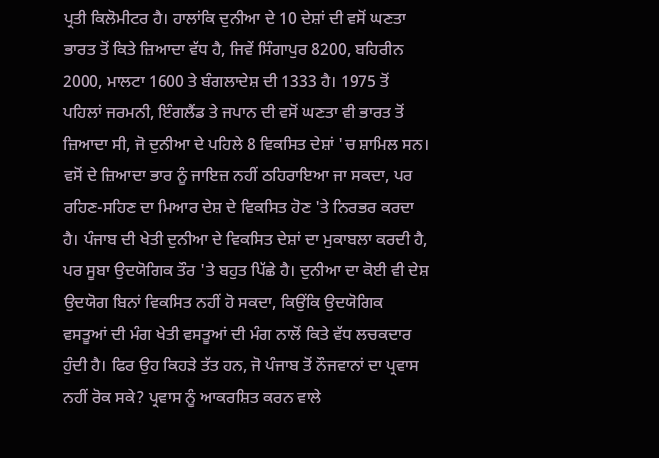ਪ੍ਰਤੀ ਕਿਲੋਮੀਟਰ ਹੈ। ਹਾਲਾਂਕਿ ਦੁਨੀਆ ਦੇ 10 ਦੇਸ਼ਾਂ ਦੀ ਵਸੋਂ ਘਣਤਾ ਭਾਰਤ ਤੋਂ ਕਿਤੇ ਜ਼ਿਆਦਾ ਵੱਧ ਹੈ, ਜਿਵੇਂ ਸਿੰਗਾਪੁਰ 8200, ਬਹਿਰੀਨ 2000, ਮਾਲਟਾ 1600 ਤੇ ਬੰਗਲਾਦੇਸ਼ ਦੀ 1333 ਹੈ। 1975 ਤੋਂ ਪਹਿਲਾਂ ਜਰਮਨੀ, ਇੰਗਲੈਂਡ ਤੇ ਜਪਾਨ ਦੀ ਵਸੋਂ ਘਣਤਾ ਵੀ ਭਾਰਤ ਤੋਂ ਜ਼ਿਆਦਾ ਸੀ, ਜੋ ਦੁਨੀਆ ਦੇ ਪਹਿਲੇ 8 ਵਿਕਸਿਤ ਦੇਸ਼ਾਂ 'ਚ ਸ਼ਾਮਿਲ ਸਨ। ਵਸੋਂ ਦੇ ਜ਼ਿਆਦਾ ਭਾਰ ਨੂੰ ਜਾਇਜ਼ ਨਹੀਂ ਠਹਿਰਾਇਆ ਜਾ ਸਕਦਾ, ਪਰ ਰਹਿਣ-ਸਹਿਣ ਦਾ ਮਿਆਰ ਦੇਸ਼ ਦੇ ਵਿਕਸਿਤ ਹੋਣ 'ਤੇ ਨਿਰਭਰ ਕਰਦਾ ਹੈ। ਪੰਜਾਬ ਦੀ ਖੇਤੀ ਦੁਨੀਆ ਦੇ ਵਿਕਸਿਤ ਦੇਸ਼ਾਂ ਦਾ ਮੁਕਾਬਲਾ ਕਰਦੀ ਹੈ, ਪਰ ਸੂਬਾ ਉਦਯੋਗਿਕ ਤੌਰ 'ਤੇ ਬਹੁਤ ਪਿੱਛੇ ਹੈ। ਦੁਨੀਆ ਦਾ ਕੋਈ ਵੀ ਦੇਸ਼ ਉਦਯੋਗ ਬਿਨਾਂ ਵਿਕਸਿਤ ਨਹੀਂ ਹੋ ਸਕਦਾ, ਕਿਉਂਕਿ ਉਦਯੋਗਿਕ ਵਸਤੂਆਂ ਦੀ ਮੰਗ ਖੇਤੀ ਵਸਤੂਆਂ ਦੀ ਮੰਗ ਨਾਲੋਂ ਕਿਤੇ ਵੱਧ ਲਚਕਦਾਰ ਹੁੰਦੀ ਹੈ। ਫਿਰ ਉਹ ਕਿਹੜੇ ਤੱਤ ਹਨ, ਜੋ ਪੰਜਾਬ ਤੋਂ ਨੌਜਵਾਨਾਂ ਦਾ ਪ੍ਰਵਾਸ ਨਹੀਂ ਰੋਕ ਸਕੇ? ਪ੍ਰਵਾਸ ਨੂੰ ਆਕਰਸ਼ਿਤ ਕਰਨ ਵਾਲੇ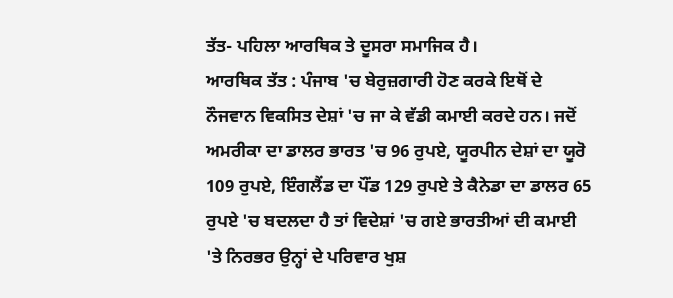ਤੱਤ- ਪਹਿਲਾ ਆਰਥਿਕ ਤੇ ਦੂਸਰਾ ਸਮਾਜਿਕ ਹੈ।
ਆਰਥਿਕ ਤੱਤ : ਪੰਜਾਬ 'ਚ ਬੇਰੁਜ਼ਗਾਰੀ ਹੋਣ ਕਰਕੇ ਇਥੋਂ ਦੇ ਨੌਜਵਾਨ ਵਿਕਸਿਤ ਦੇਸ਼ਾਂ 'ਚ ਜਾ ਕੇ ਵੱਡੀ ਕਮਾਈ ਕਰਦੇ ਹਨ। ਜਦੋਂ ਅਮਰੀਕਾ ਦਾ ਡਾਲਰ ਭਾਰਤ 'ਚ 96 ਰੁਪਏ, ਯੂਰਪੀਨ ਦੇਸ਼ਾਂ ਦਾ ਯੂਰੋ 109 ਰੁਪਏ, ਇੰਗਲੈਂਡ ਦਾ ਪੌਂਡ 129 ਰੁਪਏ ਤੇ ਕੈਨੇਡਾ ਦਾ ਡਾਲਰ 65 ਰੁਪਏ 'ਚ ਬਦਲਦਾ ਹੈ ਤਾਂ ਵਿਦੇਸ਼ਾਂ 'ਚ ਗਏ ਭਾਰਤੀਆਂ ਦੀ ਕਮਾਈ 'ਤੇ ਨਿਰਭਰ ਉਨ੍ਹਾਂ ਦੇ ਪਰਿਵਾਰ ਖੁਸ਼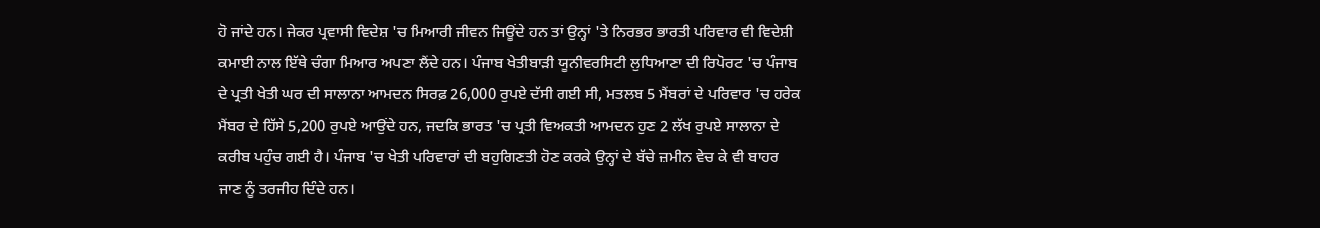ਹੋ ਜਾਂਦੇ ਹਨ। ਜੇਕਰ ਪ੍ਰਵਾਸੀ ਵਿਦੇਸ਼ 'ਚ ਮਿਆਰੀ ਜੀਵਨ ਜਿਊਂਦੇ ਹਨ ਤਾਂ ਉਨ੍ਹਾਂ 'ਤੇ ਨਿਰਭਰ ਭਾਰਤੀ ਪਰਿਵਾਰ ਵੀ ਵਿਦੇਸ਼ੀ ਕਮਾਈ ਨਾਲ ਇੱਥੇ ਚੰਗਾ ਮਿਆਰ ਅਪਣਾ ਲੈਂਦੇ ਹਨ। ਪੰਜਾਬ ਖੇਤੀਬਾੜੀ ਯੂਨੀਵਰਸਿਟੀ ਲੁਧਿਆਣਾ ਦੀ ਰਿਪੋਰਟ 'ਚ ਪੰਜਾਬ ਦੇ ਪ੍ਰਤੀ ਖੇਤੀ ਘਰ ਦੀ ਸਾਲਾਨਾ ਆਮਦਨ ਸਿਰਫ਼ 26,000 ਰੁਪਏ ਦੱਸੀ ਗਈ ਸੀ, ਮਤਲਬ 5 ਮੈਂਬਰਾਂ ਦੇ ਪਰਿਵਾਰ 'ਚ ਹਰੇਕ ਮੈਂਬਰ ਦੇ ਹਿੱਸੇ 5,200 ਰੁਪਏ ਆਉਂਦੇ ਹਨ, ਜਦਕਿ ਭਾਰਤ 'ਚ ਪ੍ਰਤੀ ਵਿਅਕਤੀ ਆਮਦਨ ਹੁਣ 2 ਲੱਖ ਰੁਪਏ ਸਾਲਾਨਾ ਦੇ ਕਰੀਬ ਪਹੁੰਚ ਗਈ ਹੈ। ਪੰਜਾਬ 'ਚ ਖੇਤੀ ਪਰਿਵਾਰਾਂ ਦੀ ਬਹੁਗਿਣਤੀ ਹੋਣ ਕਰਕੇ ਉਨ੍ਹਾਂ ਦੇ ਬੱਚੇ ਜ਼ਮੀਨ ਵੇਚ ਕੇ ਵੀ ਬਾਹਰ ਜਾਣ ਨੂੰ ਤਰਜੀਹ ਦਿੰਦੇ ਹਨ।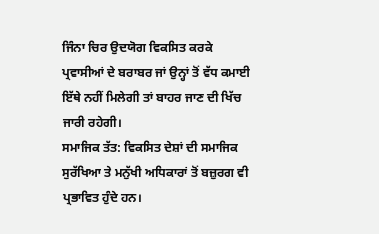ਜਿੰਨਾ ਚਿਰ ਉਦਯੋਗ ਵਿਕਸਿਤ ਕਰਕੇ ਪ੍ਰਵਾਸੀਆਂ ਦੇ ਬਰਾਬਰ ਜਾਂ ਉਨ੍ਹਾਂ ਤੋਂ ਵੱਧ ਕਮਾਈ ਇੱਥੇ ਨਹੀਂ ਮਿਲੇਗੀ ਤਾਂ ਬਾਹਰ ਜਾਣ ਦੀ ਖਿੱਚ ਜਾਰੀ ਰਹੇਗੀ।
ਸਮਾਜਿਕ ਤੱਤ: ਵਿਕਸਿਤ ਦੇਸ਼ਾਂ ਦੀ ਸਮਾਜਿਕ ਸੁਰੱਖਿਆ ਤੇ ਮਨੁੱਖੀ ਅਧਿਕਾਰਾਂ ਤੋਂ ਬਜ਼ੁਰਗ ਵੀ ਪ੍ਰਭਾਵਿਤ ਹੁੰਦੇ ਹਨ।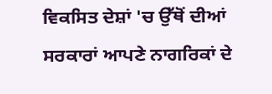ਵਿਕਸਿਤ ਦੇਸ਼ਾਂ 'ਚ ਉੱਥੋਂ ਦੀਆਂ ਸਰਕਾਰਾਂ ਆਪਣੇ ਨਾਗਰਿਕਾਂ ਦੇ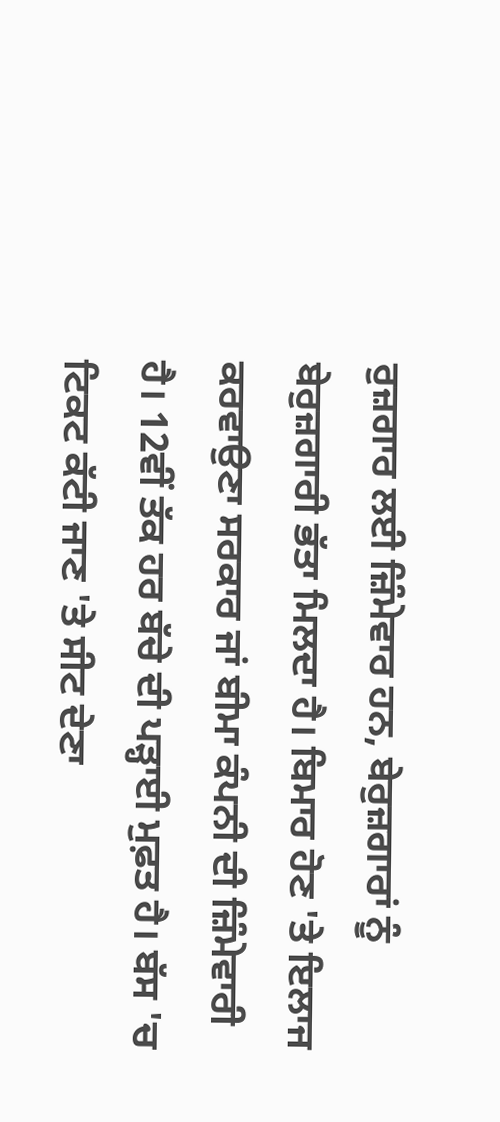ਰੁਜ਼ਗਾਰ ਲਈ ਜ਼ਿੰਮੇਵਾਰ ਹਨ, ਬੇਰੁਜ਼ਗਾਰਾਂ ਨੂੰ ਬੇਰੁਜ਼ਗਾਰੀ ਭੱਤਾ ਮਿਲਦਾ ਹੈ। ਬਿਮਾਰ ਹੋਣ 'ਤੇ ਇਲਾਜ ਕਰਵਾਉਣਾ ਸਰਕਾਰ ਜਾਂ ਬੀਮਾ ਕੰਪਨੀ ਦੀ ਜ਼ਿੰਮੇਵਾਰੀ ਹੈ। 12ਵੀਂ ਤੱਕ ਹਰ ਬੱਚੇ ਦੀ ਪੜ੍ਹਾਈ ਮੁਫ਼ਤ ਹੈ। ਬੱਸ 'ਚ ਟਿਕਟ ਕੱਟੀ ਜਾਣ 'ਤੇ ਸੀਟ ਦੇਣਾ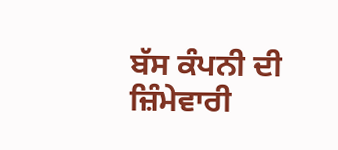ਬੱਸ ਕੰਪਨੀ ਦੀ ਜ਼ਿੰਮੇਵਾਰੀ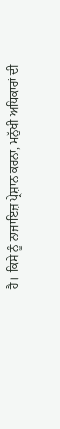ਹੈ। ਕਿਸੇ ਨੂੰ ਨਾਜਾਇਜ਼ ਪ੍ਰੇਸ਼ਾਨ ਕਰਨਾ, ਮਨੁੱਖੀ ਅਧਿਕਾਰਾਂ ਦੀ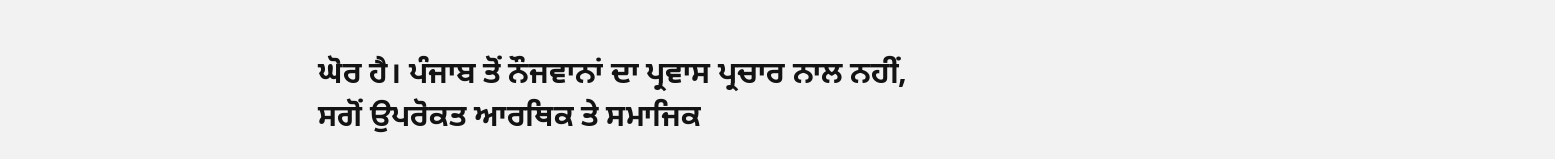ਘੋਰ ਹੈ। ਪੰਜਾਬ ਤੋਂ ਨੌਜਵਾਨਾਂ ਦਾ ਪ੍ਰਵਾਸ ਪ੍ਰਚਾਰ ਨਾਲ ਨਹੀਂ, ਸਗੋਂ ਉਪਰੋਕਤ ਆਰਥਿਕ ਤੇ ਸਮਾਜਿਕ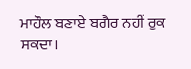ਮਾਹੌਲ ਬਣਾਏ ਬਗੈਰ ਨਹੀਂ ਰੁਕ ਸਕਦਾ।